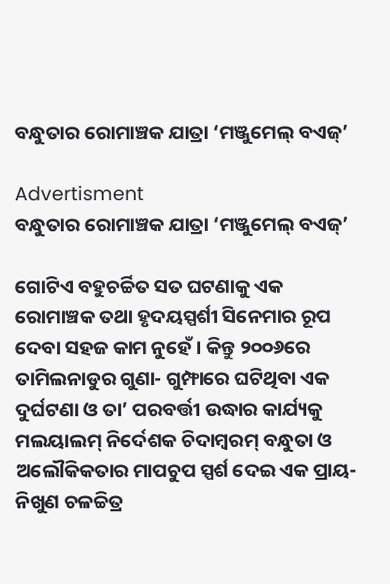ବନ୍ଧୁତାର ରୋମାଞ୍ଚକ ଯାତ୍ରା ‘ମଞ୍ଜୁମେଲ୍‌ ବଏଜ୍‌’

Advertisment
ବନ୍ଧୁତାର ରୋମାଞ୍ଚକ ଯାତ୍ରା ‘ମଞ୍ଜୁମେଲ୍‌ ବଏଜ୍‌’

ଗୋଟିଏ ବହୁଚର୍ଚ୍ଚିତ ସତ ଘଟଣାକୁ ଏକ ରୋମାଞ୍ଚକ ତଥା ହୃଦୟସ୍ପର୍ଶୀ ସିନେମାର ରୂପ ଦେବା ସହଜ କାମ ନୁହେଁ। କିନ୍ତୁ ୨୦୦୬ରେ ତାମିଲନାଡୁର ଗୁଣା- ଗୁମ୍ଫାରେ ଘଟିଥିବା ଏକ ଦୁର୍ଘଟଣା ଓ ତା’ ପରବର୍ତ୍ତୀ ଉଦ୍ଧାର କାର୍ଯ୍ୟକୁ ମଲୟାଲମ୍‌ ନିର୍ଦେଶକ ଚିଦାମ୍ବରମ୍‌ ବନ୍ଧୁତା ଓ ଅଲୌକିକତାର ମାପଚୁପ ସ୍ପର୍ଶ ଦେଇ ଏକ ପ୍ରାୟ-ନିଖୁଣ ଚଳଚ୍ଚିତ୍ର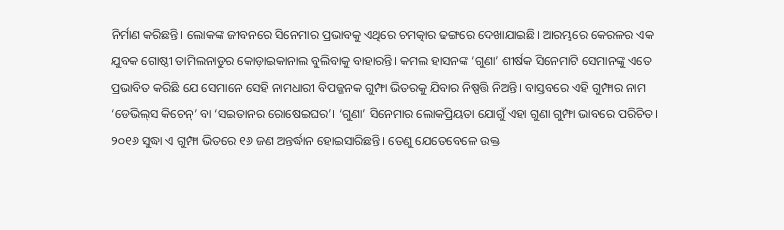ନିର୍ମାଣ କରିଛନ୍ତି। ଲୋକଙ୍କ ଜୀବନରେ ସିନେମାର ପ୍ରଭାବକୁ ଏଥିରେ ଚମତ୍କାର ଢଙ୍ଗରେ ଦେଖାଯାଇଛି। ଆରମ୍ଭରେ କେରଳର ଏକ ଯୁବକ ଗୋଷ୍ଠୀ ତାମିଲନାଡୁର କୋଡ଼ାଇକାନାଲ ବୁଲିବାକୁ ବାହାରନ୍ତି। କମଲ ହାସନଙ୍କ ‘ଗୁଣା’ ଶୀର୍ଷକ ସିନେମାଟି ସେମାନଙ୍କୁ ଏତେ ପ୍ରଭାବିତ କରିଛି ଯେ ସେମାନେ ସେହି ନାମଧାରୀ ବିପଜ୍ଜନକ ଗୁମ୍ଫା ଭିତରକୁ ଯିବାର ନିଷ୍ପତ୍ତି ନିଅନ୍ତି। ବାସ୍ତବରେ ଏହି ଗୁମ୍ଫାର ନାମ ‘ଡେଭିଲ୍‌ସ କିଚେନ୍‌’ ବା ‘ସଇତାନର ରୋଷେଇଘର’। ‘ଗୁଣା’ ସିନେମାର ଲୋକପ୍ରିୟତା ଯୋଗୁଁ ଏହା ଗୁଣା ଗୁମ୍ଫା ଭାବରେ ପରିଚିତ। ୨୦୧୬ ସୁଦ୍ଧା ଏ ଗୁମ୍ଫା ଭିତରେ ୧୬ ଜଣ ଅନ୍ତର୍ଦ୍ଧାନ ହୋଇସାରିଛନ୍ତି। ତେଣୁ ଯେତେବେଳେ ଉକ୍ତ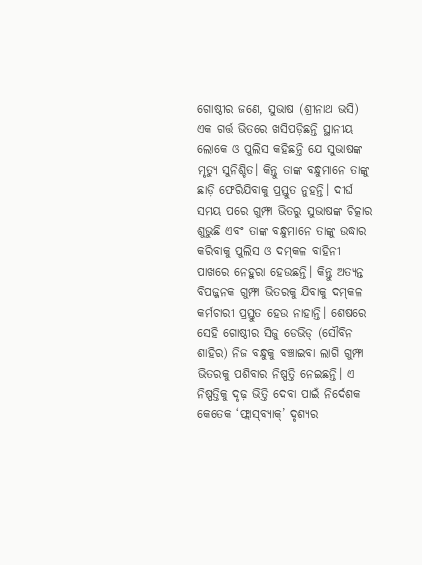ଗୋଷ୍ଠୀର ଜଣେ, ସୁଭାଷ (ଶ୍ରୀନାଥ ଭସି) ଏକ ଗର୍ତ୍ତ ଭିତରେ ଖସିପଡ଼ିଛନ୍ତି ସ୍ଥାନୀୟ ଲୋକେ ଓ ପୁଲିସ କହିଛନ୍ତି ଯେ ସୁଭାଷଙ୍କ ମୃତ୍ୟୁ ସୁନିଶ୍ଚିତ। କିନ୍ତୁ ତାଙ୍କ ବନ୍ଧୁମାନେ ତାଙ୍କୁ ଛାଡ଼ି ଫେରିଯିବାକୁ ପ୍ରସ୍ତୁତ ନୁହନ୍ତି। ଦୀର୍ଘ ସମୟ ପରେ ଗୁମ୍ଫା ଭିତରୁ ସୁଭାଷଙ୍କ ଚିତ୍କାର ଶୁଭୁଛି ଏବଂ ତାଙ୍କ ବନ୍ଧୁମାନେ ତାଙ୍କୁ ଉଦ୍ଧାର କରିବାକୁ ପୁଲିସ ଓ ଦମ୍‌କଳ ବାହିନୀ ପାଖରେ ନେହୁରା ହେଉଛନ୍ତି। କିନ୍ତୁ ଅତ୍ୟନ୍ତ ବିପଜ୍ଜନକ ଗୁମ୍ଫା ଭିତରକୁ ଯିବାକୁ ଦମ୍‌କଳ କର୍ମଚାରୀ ପ୍ରସ୍ତୁତ ହେଉ ନାହାନ୍ତି। ଶେଷରେ ସେହି ଗୋଷ୍ଠୀର ସିଜୁ ଡେଭିଡ୍‌ (ସୌବିନ ଶାହିର) ନିଜ ବନ୍ଧୁକୁ ବଞ୍ଚାଇବା ଲାଗି ଗୁମ୍ଫା ଭିତରକୁ ପଶିବାର ନିଷ୍ପତ୍ତି ନେଇଛନ୍ତି। ଏ ନିଷ୍ପତ୍ତିକୁ ଦୃଢ଼ ଭିତ୍ତି ଦେବା ପାଇଁ ନିର୍ଦେଶକ କେତେକ ‘ଫ୍ଲାସ୍‌ବ୍ୟାକ୍‌’ ଦୃଶ୍ୟର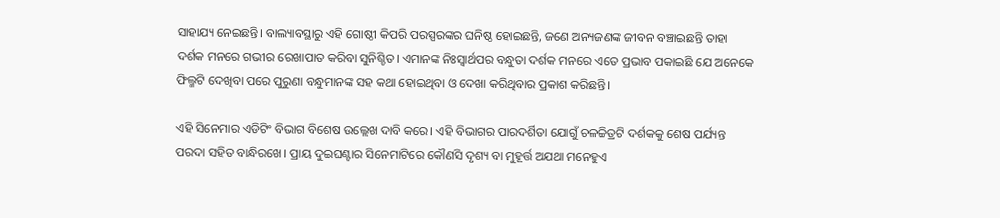ସାହାଯ୍ୟ ନେଇଛନ୍ତି। ବାଲ୍ୟାବସ୍ଥାରୁ ଏହି ଗୋଷ୍ଠୀ କିପରି ପରସ୍ପରଙ୍କର ଘନିଷ୍ଠ ହୋଇଛନ୍ତି, ଜଣେ ଅନ୍ୟଜଣଙ୍କ ଜୀବନ ବଞ୍ଚାଇଛନ୍ତି ତାହା ଦର୍ଶକ ମନରେ ଗଭୀର ରେଖାପାତ କରିବା ସୁନିଶ୍ଚିତ। ଏମାନଙ୍କ ନିଃସ୍ବାର୍ଥପର ବନ୍ଧୁତା ଦର୍ଶକ ମନରେ ଏତେ ପ୍ରଭାବ ପକାଇଛି ଯେ ଅନେକେ ଫିଲ୍ମଟି ଦେଖିବା ପରେ ପୁରୁଣା ବନ୍ଧୁମାନଙ୍କ ସହ କଥା ହୋଇଥିବା ଓ ଦେଖା କରିଥିବାର ପ୍ରକାଶ କରିଛନ୍ତି।

ଏହି ସିନେମାର ଏଡିଟିଂ ବିଭାଗ ବିଶେଷ ଉଲ୍ଲେଖ ଦାବି କରେ। ଏହି ବିଭାଗର ପାରଦର୍ଶିତା ଯୋଗୁଁ ଚଳଚ୍ଚିତ୍ରଟି ଦର୍ଶକକୁ ଶେଷ ପର୍ଯ୍ୟନ୍ତ ପରଦା ସହିତ ବାନ୍ଧିରଖେ। ପ୍ରାୟ ଦୁଇଘଣ୍ଟାର ସିନେମାଟିରେ କୌଣସି ଦୃଶ୍ୟ ବା ମୁହୂର୍ତ୍ତ ଅଯଥା ମନେହୁଏ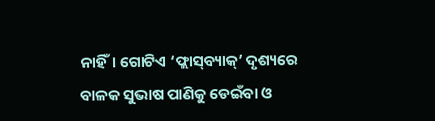ନାହିଁ। ଗୋଟିଏ ‘ଫ୍ଲାସ୍‌ବ୍ୟାକ୍’ ଦୃଶ୍ୟରେ ବାଳକ ସୁଭାଷ ପାଣିକୁ ଡେଇଁବା ଓ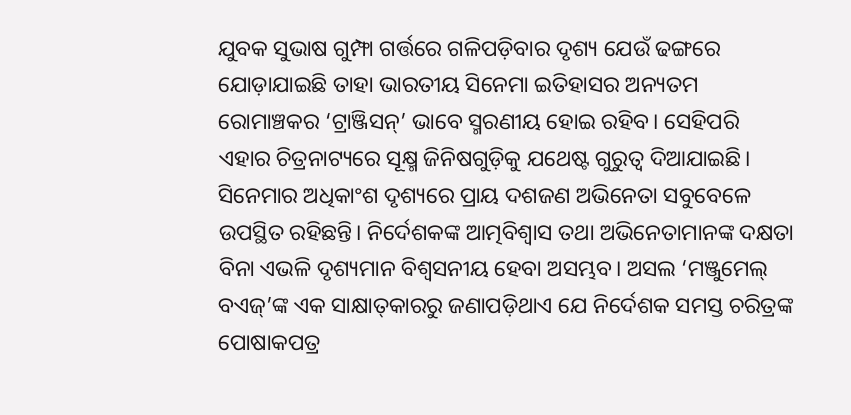ଯୁବକ ସୁଭାଷ ଗୁମ୍ଫା ଗର୍ତ୍ତରେ ଗଳିପଡ଼ିବାର ଦୃଶ୍ୟ ଯେଉଁ ଢଙ୍ଗରେ ଯୋଡ଼ାଯାଇଛି ତାହା ଭାରତୀୟ ସିନେମା ଇତିହାସର ଅନ୍ୟତମ ରୋମାଞ୍ଚକର ‘ଟ୍ରାଞ୍ଜିସନ୍’ ଭାବେ ସ୍ମରଣୀୟ ହୋଇ ରହିବ। ସେହିପରି ଏହାର ଚିତ୍ରନାଟ୍ୟରେ ସୂକ୍ଷ୍ମ ଜିନିଷଗୁଡ଼ିକୁ ଯଥେଷ୍ଟ ଗୁରୁତ୍ବ ଦିଆଯାଇଛି। ସିନେମାର ଅଧିକାଂଶ ଦୃଶ୍ୟରେ ପ୍ରାୟ ଦଶଜଣ ଅଭିନେତା ସବୁବେଳେ ଉପସ୍ଥିତ ରହିଛନ୍ତି। ନିର୍ଦେଶକଙ୍କ ଆତ୍ମବିଶ୍ବାସ ତଥା ଅଭିନେତାମାନଙ୍କ ଦକ୍ଷତା ବିନା ଏଭଳି ଦୃଶ୍ୟମାନ ବିଶ୍ବସନୀୟ ହେବା ଅସମ୍ଭବ। ଅସଲ ‘ମଞ୍ଜୁମେଲ୍ ବଏଜ୍’ଙ୍କ ଏକ ସାକ୍ଷାତ୍‌କାରରୁ ଜଣାପଡ଼ିଥାଏ ଯେ ନିର୍ଦେଶକ ସମସ୍ତ ଚରିତ୍ରଙ୍କ ପୋଷାକପତ୍ର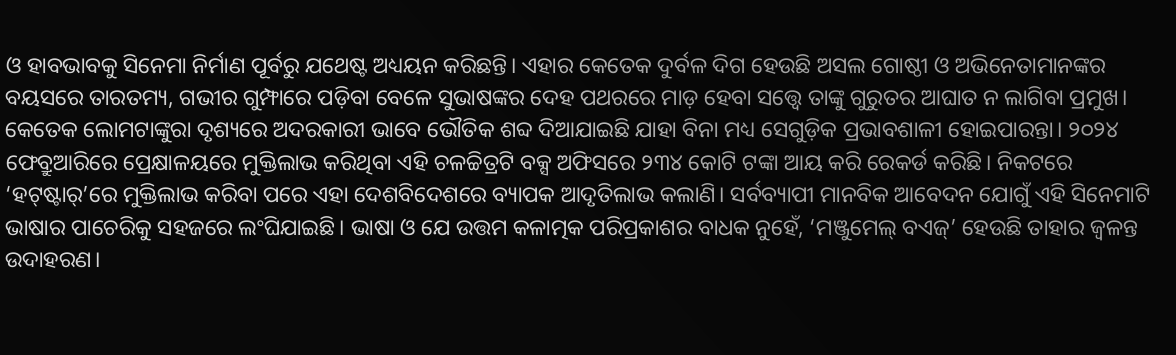ଓ ହାବଭାବକୁ ସିନେମା ନିର୍ମାଣ ପୂର୍ବରୁ ଯଥେଷ୍ଟ ଅଧ୍ୟୟନ କରିଛନ୍ତି। ଏହାର କେତେକ ଦୁର୍ବଳ ଦିଗ ହେଉଛି ଅସଲ ଗୋଷ୍ଠୀ ଓ ଅଭିନେତାମାନଙ୍କର ବୟସରେ ତାରତମ୍ୟ, ଗଭୀର ଗୁମ୍ଫାରେ ପଡ଼ିବା ବେଳେ ସୁଭାଷଙ୍କର ଦେହ ପଥରରେ ମାଡ଼ ହେବା ସତ୍ତ୍ବେ ତାଙ୍କୁ ଗୁରୁତର ଆଘାତ ନ ଲାଗିବା ପ୍ରମୁଖ। କେତେକ ଲୋମଟାଙ୍କୁରା ଦୃଶ୍ୟରେ ଅଦରକାରୀ ଭାବେ ଭୌତିକ ଶବ୍ଦ ଦିଆଯାଇଛି ଯାହା ବିନା ମଧ୍ୟ ସେଗୁଡ଼ିକ ପ୍ରଭାବଶାଳୀ ହୋଇପାରନ୍ତା। ୨୦୨୪ ଫେବ୍ରୁଆରିରେ ପ୍ରେକ୍ଷାଳୟରେ ମୁକ୍ତିଲାଭ କରିଥିବା ଏହି ଚଳଚ୍ଚିତ୍ରଟି ବକ୍ସ ଅଫିସରେ ୨୩୪ କୋଟି ଟଙ୍କା ଆୟ କରି ରେକର୍ଡ କରିଛି। ନିକଟରେ ‘ହଟ୍‌ଷ୍ଟାର୍‌’ରେ ମୁକ୍ତିଲାଭ କରିବା ପରେ ଏହା ଦେଶବିଦେଶରେ ବ୍ୟାପକ ଆଦୃତିଲାଭ କଲାଣି। ସର୍ବବ୍ୟାପୀ ମାନବିକ ଆବେଦନ ଯୋଗୁଁ ଏହି ସିନେମାଟି ଭାଷାର ପାଚେରିକୁ ସହଜରେ ଲଂଘିଯାଇଛି। ଭାଷା ଓ ଯେ ଉତ୍ତମ କଳାତ୍ମକ ପରିପ୍ରକାଶର ବାଧକ ନୁହେଁ, ‘ମଞ୍ଜୁମେଲ୍‌ ବଏଜ୍‌’ ହେଉଛି ତାହାର ଜ୍ବଳନ୍ତ ଉଦାହରଣ।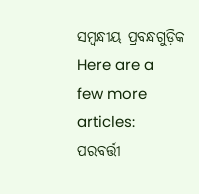ସମ୍ବନ୍ଧୀୟ ପ୍ରବନ୍ଧଗୁଡ଼ିକ
Here are a few more articles:
ପରବର୍ତ୍ତୀ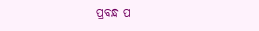ପ୍ରବନ୍ଧ ପ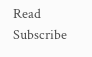Read
Subscribe